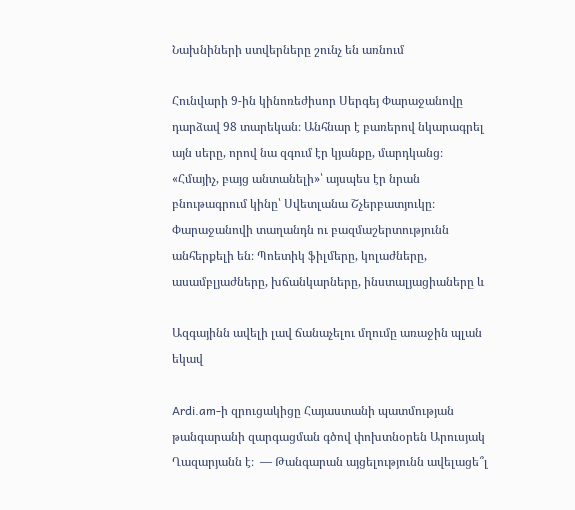Նախնիների ստվերները շունչ են առնում

Հունվարի 9-ին կինոռեժիսոր Սերգեյ Փարաջանովը դարձավ 98 տարեկան։ Անհնար է բառերով նկարագրել այն սերը, որով նա զգում էր կյանքը, մարդկանց։ «Հմայիչ, բայց անտանելի»՝ այսպես էր նրան բնութագրում կինը՝ Սվետլանա Շչերբատյուկը։  Փարաջանովի տաղանդն ու բազմաշերտությունն անհերքելի են։ Պոետիկ ֆիլմերը, կոլաժները, ասամբլյաժները, խճանկարները, ինստալյացիաները և

Ազգայինն ավելի լավ ճանաչելու մղումը առաջին պլան եկավ

Ardi.am-ի զրուցակիցը Հայաստանի պատմության թանգարանի զարգացման գծով փոխտնօրեն Արուսյակ Ղազարյանն է։  — Թանգարան այցելությունն ավելացե՞լ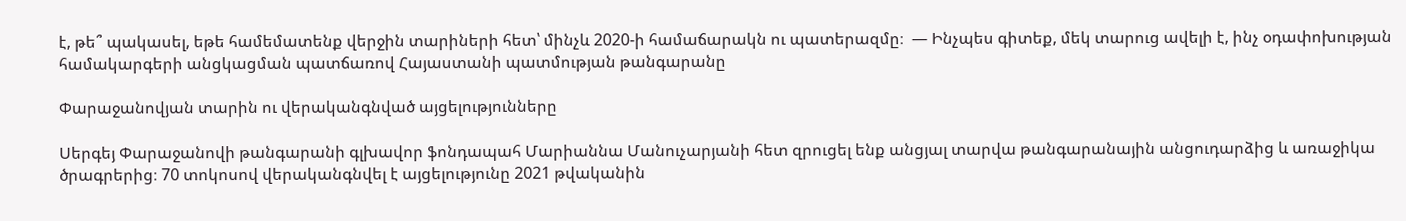է, թե՞ պակասել, եթե համեմատենք վերջին տարիների հետ՝ մինչև 2020-ի համաճարակն ու պատերազմը։  — Ինչպես գիտեք, մեկ տարուց ավելի է, ինչ օդափոխության համակարգերի անցկացման պատճառով Հայաստանի պատմության թանգարանը

Փարաջանովյան տարին ու վերականգնված այցելությունները

Սերգեյ Փարաջանովի թանգարանի գլխավոր ֆոնդապահ Մարիաննա Մանուչարյանի հետ զրուցել ենք անցյալ տարվա թանգարանային անցուդարձից և առաջիկա ծրագրերից։ 70 տոկոսով վերականգնվել է այցելությունը 2021 թվականին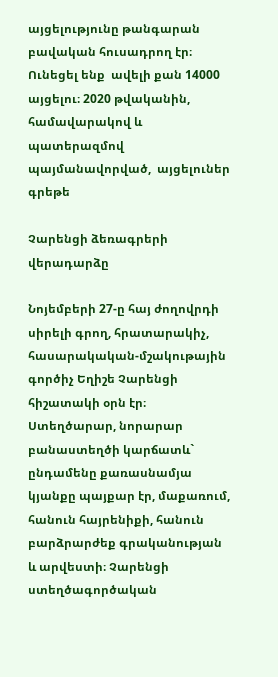այցելությունը թանգարան բավական հուսադրող էր։ Ունեցել ենք  ավելի քան 14000 այցելու։ 2020 թվականին, համավարակով և պատերազմով պայմանավորված,  այցելուներ գրեթե

Չարենցի ձեռագրերի վերադարձը

Նոյեմբերի 27-ը հայ ժողովրդի սիրելի գրող, հրատարակիչ, հասարակական-մշակութային գործիչ Եղիշե Չարենցի հիշատակի օրն էր։ Ստեղծարար, նորարար բանաստեղծի կարճատև` ընդամենը քառասնամյա կյանքը պայքար էր, մաքառում, հանուն հայրենիքի, հանուն բարձրարժեք գրականության և արվեստի։ Չարենցի ստեղծագործական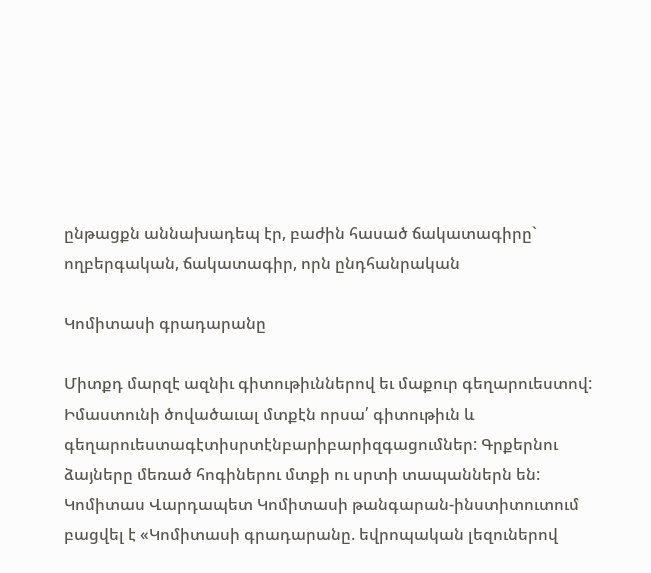ընթացքն աննախադեպ էր, բաժին հասած ճակատագիրը` ողբերգական, ճակատագիր, որն ընդհանրական

Կոմիտասի գրադարանը

Միտքդ մարզէ ազնիւ գիտութիւններով եւ մաքուր գեղարուեստով: Իմաստունի ծովածաւալ մտքէն որսա՛ գիտութիւն և գեղարուեստագէտիսրտէնբարիբարիզգացումներ: Գրքերնու ձայները մեռած հոգիներու մտքի ու սրտի տապաններն են: Կոմիտաս Վարդապետ Կոմիտասի թանգարան-ինստիտուտում բացվել է «Կոմիտասի գրադարանը. եվրոպական լեզուներով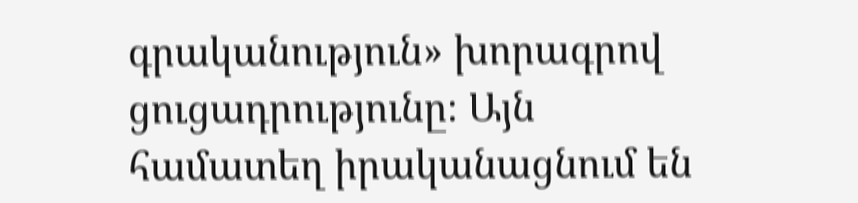գրականություն» խորագրով ցուցադրությունը։ Այն համատեղ իրականացնում են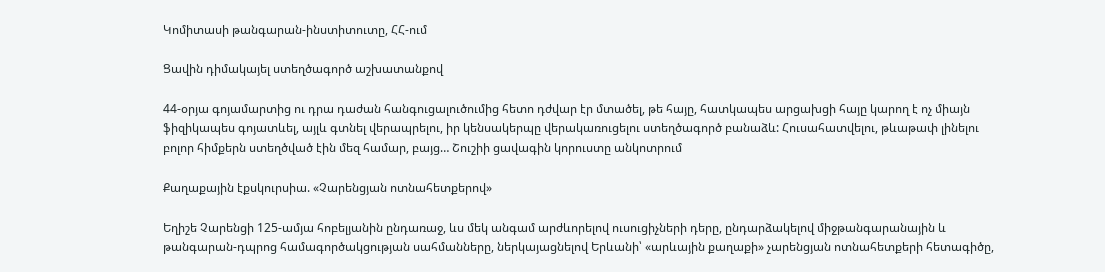Կոմիտասի թանգարան-ինստիտուտը, ՀՀ-ում

Ցավին դիմակայել ստեղծագործ աշխատանքով

44-օրյա գոյամարտից ու դրա դաժան հանգուցալուծումից հետո դժվար էր մտածել, թե հայը, հատկապես արցախցի հայը կարող է ոչ միայն ֆիզիկապես գոյատևել, այլև գտնել վերապրելու, իր կենսակերպը վերակառուցելու ստեղծագործ բանաձև: Հուսահատվելու, թևաթափ լինելու բոլոր հիմքերն ստեղծված էին մեզ համար, բայց… Շուշիի ցավագին կորուստը անկոտրում

Քաղաքային էքսկուրսիա. «Չարենցյան ոտնահետքերով»

Եղիշե Չարենցի 125-ամյա հոբելյանին ընդառաջ, ևս մեկ անգամ արժևորելով ուսուցիչների դերը, ընդարձակելով միջթանգարանային և թանգարան-դպրոց համագործակցության սահմանները, ներկայացնելով Երևանի՝ «արևային քաղաքի» չարենցյան ոտնահետքերի հետագիծը,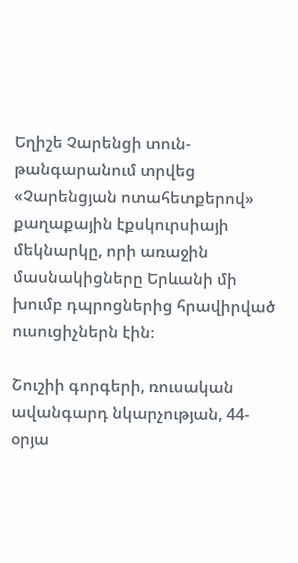Եղիշե Չարենցի տուն-թանգարանում տրվեց «Չարենցյան ոտահետքերով» քաղաքային էքսկուրսիայի մեկնարկը, որի առաջին մասնակիցները Երևանի մի խումբ դպրոցներից հրավիրված ուսուցիչներն էին։

Շուշիի գորգերի, ռուսական ավանգարդ նկարչության, 44-օրյա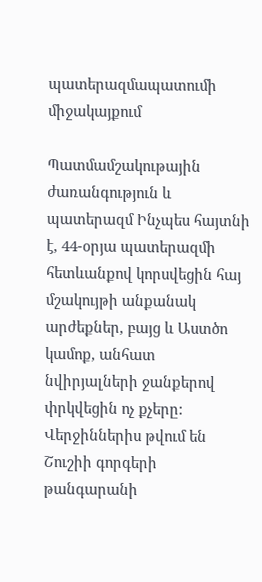պատերազմապատումի միջակայքում

Պատմամշակութային ժառանգություն և պատերազմ Ինչպես հայտնի է, 44-օրյա պատերազմի հետևանքով կորսվեցին հայ մշակույթի անքանակ արժեքներ, բայց և Աստծո կամոք, անհատ նվիրյալների ջանքերով փրկվեցին ոչ քչերը: Վերջիններիս թվում են Շուշիի գորգերի թանգարանի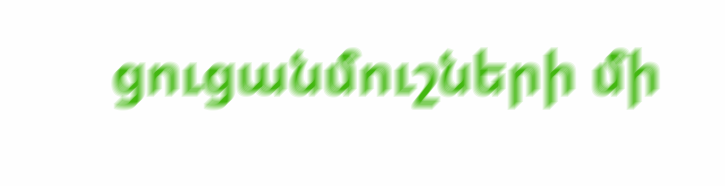ցուցանմուշների մի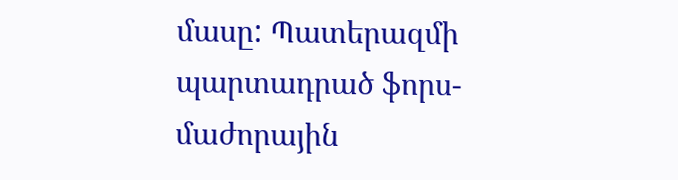մասը: Պատերազմի պարտադրած ֆորս-մաժորային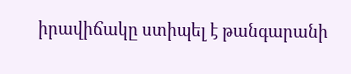իրավիճակը ստիպել է թանգարանի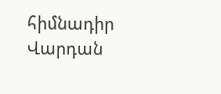հիմնադիր Վարդան